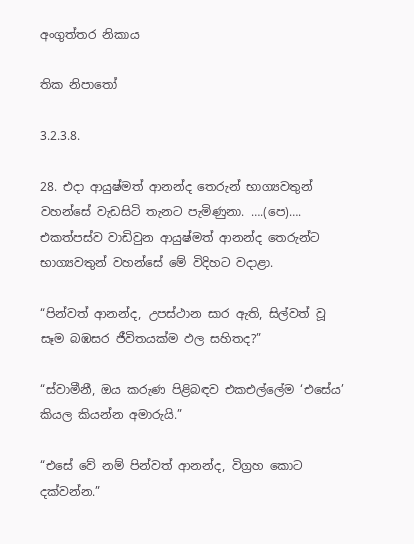අංගුත්තර නිකාය

තික නිපාතෝ

3.2.3.8.

28. එදා ආයුෂ්මත් ආනන්ද තෙරුන් භාග්‍යවතුන් වහන්සේ වැඩසිටි තැනට පැමිණුනා. ….(පෙ)…. එකත්පස්ව වාඩිවුන ආයුෂ්මත් ආනන්ද තෙරුන්ට භාග්‍යවතුන් වහන්සේ මේ විදිහට වදාළා.

“පින්වත් ආනන්ද, උපස්ථාන සාර ඇති, සිල්වත් වූ සෑම බඹසර ජීවිතයක්ම ඵල සහිතද?”

“ස්වාමීනී, ඔය කරුණ පිළිබඳව එකඑල්ලේම ‘එසේය’ කියල කියන්න අමාරුයි.”

“එසේ වේ නම් පින්වත් ආනන්ද, විග්‍රහ කොට දක්වන්න.”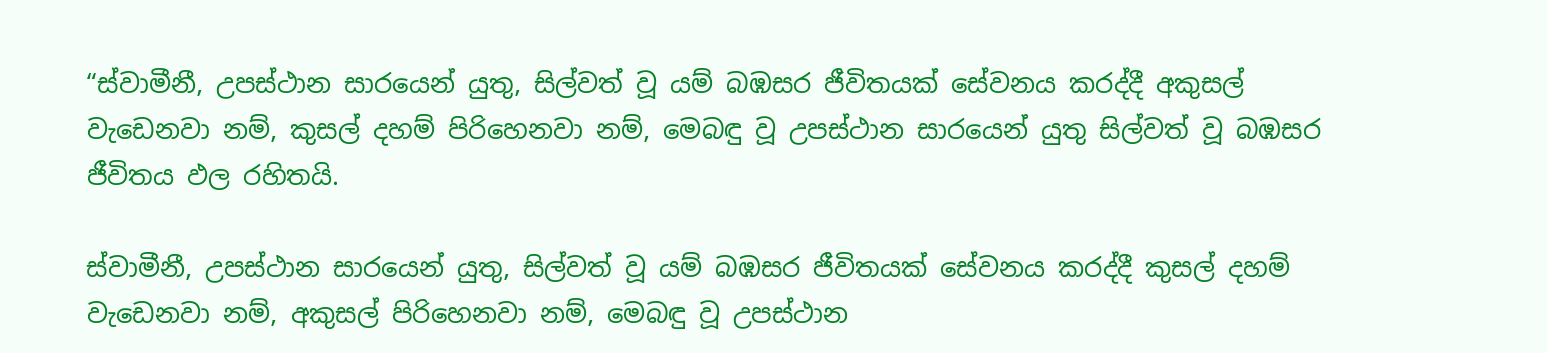“ස්වාමීනී, උපස්ථාන සාරයෙන් යුතු, සිල්වත් වූ යම් බඹසර ජීවිතයක් සේවනය කරද්දී අකුසල් වැඩෙනවා නම්, කුසල් දහම් පිරිහෙනවා නම්, මෙබඳු වූ උපස්ථාන සාරයෙන් යුතු සිල්වත් වූ බඹසර ජීවිතය ඵල රහිතයි.

ස්වාමීනී, උපස්ථාන සාරයෙන් යුතු, සිල්වත් වූ යම් බඹසර ජීවිතයක් සේවනය කරද්දී කුසල් දහම් වැඩෙනවා නම්, අකුසල් පිරිහෙනවා නම්, මෙබඳු වූ උපස්ථාන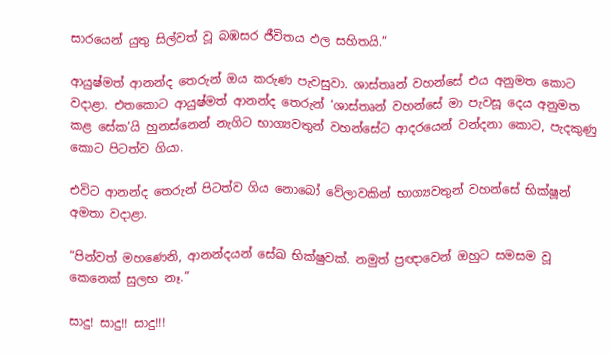සාරයෙන් යුතු සිල්වත් වූ බඹසර ජීවිතය ඵල සහිතයි.”

ආයුෂ්මත් ආනන්ද තෙරුන් ඔය කරුණ පැවසුවා. ශාස්තෘන් වහන්සේ එය අනුමත කොට වදාළා. එතකොට ආයුෂ්මත් ආනන්ද තෙරුන් ‘ශාස්තෘන් වහන්සේ මා පැවසූ දෙය අනුමත කළ සේක’යි හුනස්නෙන් නැගිට භාග්‍යවතුන් වහන්සේට ආදරයෙන් වන්දනා කොට, පැදකුණු කොට පිටත්ව ගියා.

එවිට ආනන්ද තෙරුන් පිටත්ව ගිය නොබෝ වේලාවකින් භාග්‍යවතුන් වහන්සේ භික්ෂූන් අමතා වදාළා.

“පින්වත් මහණෙනි, ආනන්දයන් සේඛ භික්ෂුවක්. නමුත් ප්‍රඥාවෙන් ඔහුට සමසම වූ කෙනෙක් සුලභ නෑ.”

සාදු! සාදු!! සාදු!!!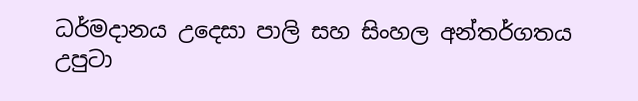ධර්මදානය උදෙසා පාලි සහ සිංහල අන්තර්ගතය උපුටා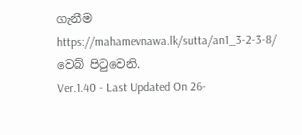ගැනීම https://mahamevnawa.lk/sutta/an1_3-2-3-8/ වෙබ් පිටුවෙනි.
Ver.1.40 - Last Updated On 26-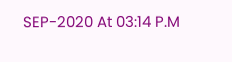SEP-2020 At 03:14 P.M